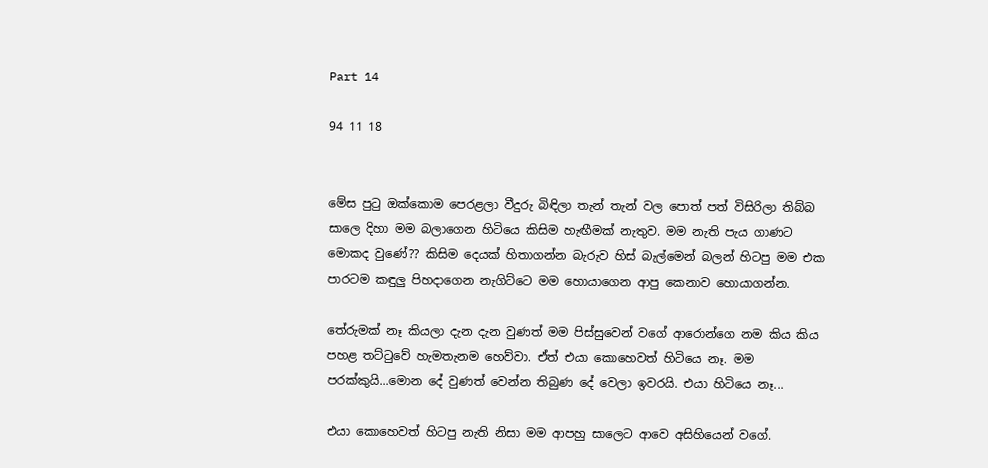Part 14

94 11 18


මේස පුටු ඔක්කොම පෙරළලා වීදුරු බිඳිලා තැන් තැන් වල පොත් පත් විසිරිලා තිබ්බ සාලෙ දිහා මම බලාගෙන හිටියෙ කිසිම හැඟීමක් නැතුව. මම නැති පැය ගාණට මොකද වුණේ?? කිසිම දෙයක් හිතාගන්න බැරුව හිස් බැල්මෙන් බලන් හිටපු මම එක පාරටම කඳුලු පිහදාගෙන නැගිට්ටෙ මම හොයාගෙන ආපු කෙනාව හොයාගන්න.

තේරුමක් නෑ කියලා දැන දැන වුණත් මම පිස්සුවෙන් වගේ ආරොන්ගෙ නම කිය කිය පහළ තට්ටුවේ හැමතැනම හෙව්වා. ඒත් එයා කොහෙවත් හිටියෙ නෑ. මම පරක්කුයි...මොන දේ වුණත් වෙන්න තිබුණ දේ වෙලා ඉවරයි. එයා හිටියෙ නෑ...

එයා කොහෙවත් හිටපු නැති නිසා මම ආපහු සාලෙට ආවෙ අසිහියෙන් වගේ.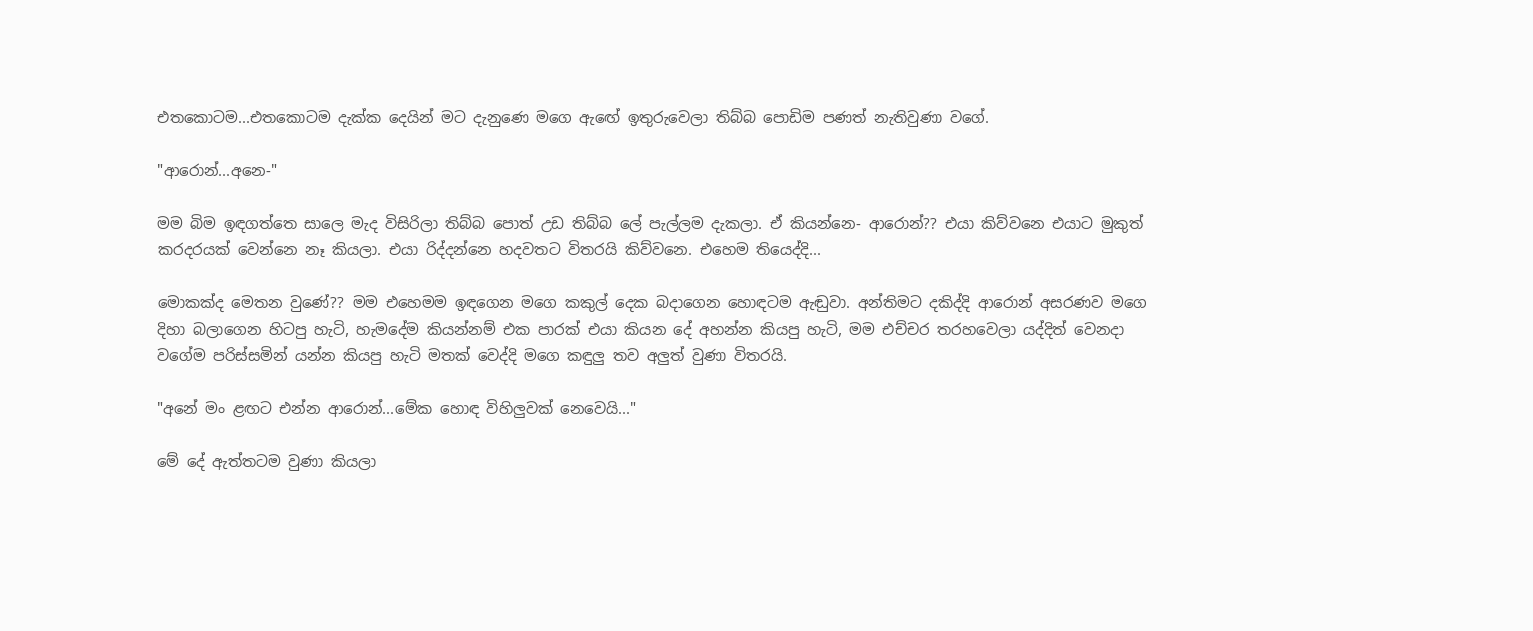එතකොටම...එතකොටම දැක්ක දෙයින් මට දැනුණෙ මගෙ ඇඟේ ඉතුරුවෙලා තිබ්බ පොඩිම පණත් නැතිවුණා වගේ.

"ආරොන්...අනෙ-"

මම බිම ඉඳගත්තෙ සාලෙ මැද විසිරිලා තිබ්බ පොත් උඩ තිබ්බ ලේ පැල්ලම දැකලා. ඒ කියන්නෙ- ආරොන්?? එයා කිව්වනෙ එයාට මුකුත් කරදරයක් වෙන්නෙ නෑ කියලා. එයා රිද්දන්නෙ හදවතට විතරයි කිව්වනෙ. එහෙම තියෙද්දි...

මොකක්ද මෙතන වුණේ?? මම එහෙමම ඉඳගෙන මගෙ කකුල් දෙක බදාගෙන හොඳටම ඇඬුවා. අන්තිමට දකිද්දි ආරොන් අසරණව මගෙ දිහා බලාගෙන හිටපු හැටි, හැමදේම කියන්නම් එක පාරක් එයා කියන දේ අහන්න කියපු හැටි, මම එච්චර තරහවෙලා යද්දිත් වෙනදා වගේම පරිස්සමින් යන්න කියපු හැටි මතක් වෙද්දි මගෙ කඳුලු තව අලුත් වුණා විතරයි.

"අනේ මං ළඟට එන්න ආරොන්...මේක හොඳ විහිලුවක් නෙවෙයි..."

මේ දේ ඇත්තටම වුණා කියලා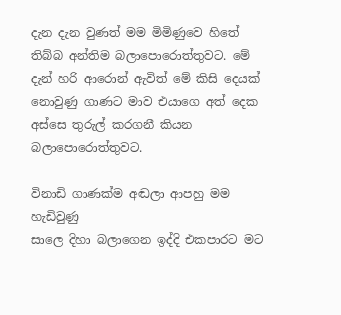දැන දැන වුණත් මම මිමිණුවෙ හිතේ තිබ්බ අන්තිම බලාපොරොත්තුවට. මේ දැන් හරි ආරොන් ඇවිත් මේ කිසි දෙයක් නොවුණු ගාණට මාව එයාගෙ අත් දෙක අස්සෙ තුරුල් කරගනී කියන බලාපොරොත්තුවට.

විනාඩි ගාණක්ම අඬලා ආපහු මම හැඩිවුණු
සාලෙ දිහා බලාගෙන ඉද්දි එකපාරට මට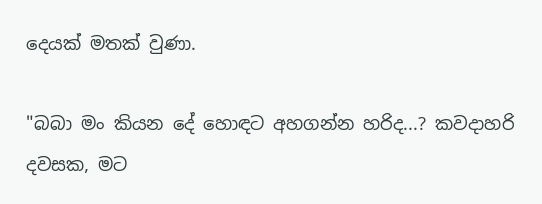දෙයක් මතක් වුණා.

"බබා මං කියන දේ හොඳට අහගන්න හරිද...? කවදාහරි දවසක, මට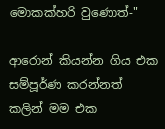මොකක්හරි වුණොත්-"

ආරොන් කියන්න ගිය එක සම්පූර්ණ කරන්නත් කලින් මම එක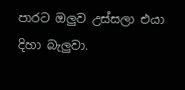පාරට ඔලුව උස්සලා එයා දිහා බැලුවා.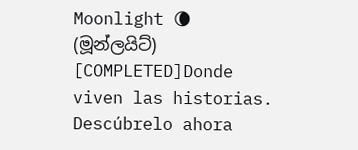Moonlight 🌘 (මූන්ලයිට්)  [COMPLETED]Donde viven las historias. Descúbrelo ahora